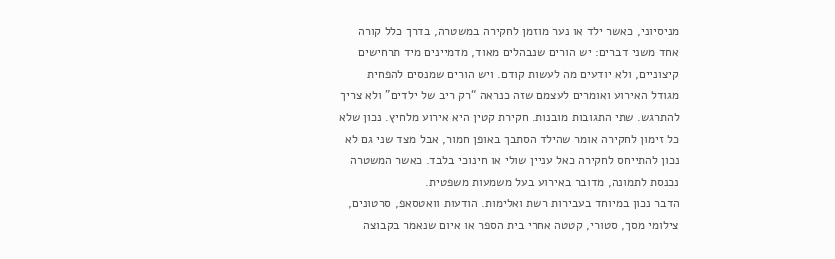מניסיוני, כאשר ילד או נער מוזמן לחקירה במשטרה, בדרך כלל קורה אחד משני דברים: יש הורים שנבהלים מאוד, מדמיינים מיד תרחישים קיצוניים, ולא יודעים מה לעשות קודם. ויש הורים שמנסים להפחית מגודל האירוע ואומרים לעצמם שזה כנראה “רק ריב של ילדים” ולא צריך להתרגש. שתי התגובות מובנות. חקירת קטין היא אירוע מלחיץ. נכון שלא כל זימון לחקירה אומר שהילד הסתבך באופן חמור, אבל מצד שני גם לא נכון להתייחס לחקירה כאל עניין שולי או חינוכי בלבד. כאשר המשטרה נכנסת לתמונה, מדובר באירוע בעל משמעות משפטית.
הדבר נכון במיוחד בעבירות רשת ואלימות. הודעות וואטסאפ, סרטונים, צילומי מסך, סטורי, קטטה אחרי בית הספר או איום שנאמר בקבוצה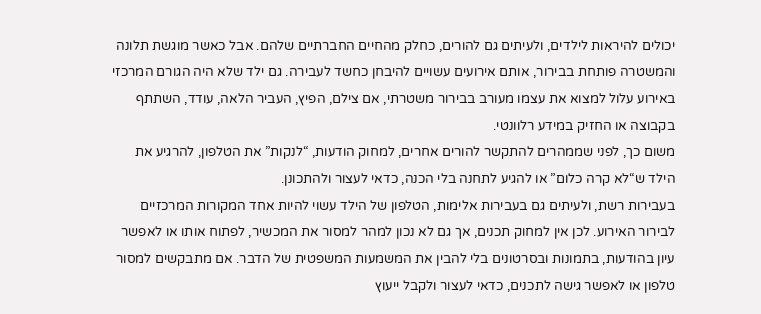יכולים להיראות לילדים, ולעיתים גם להורים, כחלק מהחיים החברתיים שלהם. אבל כאשר מוגשת תלונה והמשטרה פותחת בבירור, אותם אירועים עשויים להיבחן כחשד לעבירה. גם ילד שלא היה הגורם המרכזי באירוע עלול למצוא את עצמו מעורב בבירור משטרתי, אם צילם, הפיץ, העביר הלאה, עודד, השתתף בקבוצה או החזיק במידע רלוונטי.
משום כך, לפני שממהרים להתקשר להורים אחרים, למחוק הודעות, “לנקות” את הטלפון, להרגיע את הילד ש“לא קרה כלום” או להגיע לתחנה בלי הכנה, כדאי לעצור ולהתכונן.
בעבירות רשת, ולעיתים גם בעבירות אלימות, הטלפון של הילד עשוי להיות אחד המקורות המרכזיים לבירור האירוע. לכן אין למחוק תכנים, אך גם לא נכון למהר למסור את המכשיר, לפתוח אותו או לאפשר עיון בהודעות, בתמונות ובסרטונים בלי להבין את המשמעות המשפטית של הדבר. אם מתבקשים למסור טלפון או לאפשר גישה לתכנים, כדאי לעצור ולקבל ייעוץ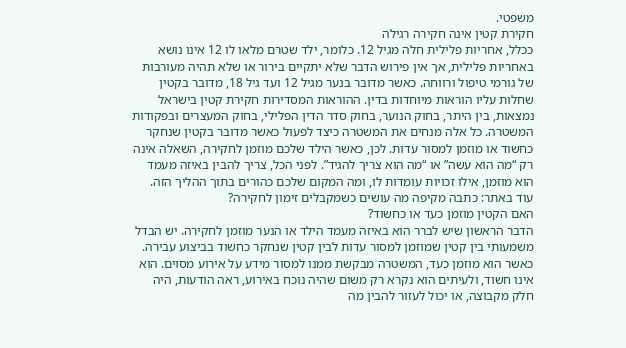משפטי.
חקירת קטין אינה חקירה רגילה
ככלל, אחריות פלילית חלה מגיל 12. כלומר, ילד שטרם מלאו לו 12 אינו נושא באחריות פלילית, אך אין פירוש הדבר שלא יתקיים בירור או שלא תהיה מעורבות של גורמי טיפול ורווחה. כאשר מדובר בנער מגיל 12 ועד גיל 18, מדובר בקטין שחלות עליו הוראות מיוחדות בדין. ההוראות המסדירות חקירת קטין בישראל נמצאות, בין היתר, בחוק הנוער, בחוק סדר הדין הפלילי, בחוק המעצרים ובפקודות המשטרה. כל אלה מנחים את המשטרה כיצד לפעול כאשר מדובר בקטין שנחקר כחשוד או מוזמן למסור עדות. לכן, כאשר הילד שלכם מוזמן לחקירה, השאלה אינה רק “מה הוא עשה” או “מה הוא צריך להגיד”. לפני הכל, צריך להבין באיזה מעמד הוא מוזמן, אילו זכויות עומדות לו, ומה המקום שלכם כהורים בתוך ההליך הזה.
עוד באתר: כתבה מקיפה מה עושים כשמקבלים זימון לחקירה?
האם הקטין מוזמן כעד או כחשוד?
הדבר הראשון שיש לברר הוא באיזה מעמד הילד או הנער מוזמן לחקירה. יש הבדל משמעותי בין קטין שמוזמן למסור עדות לבין קטין שנחקר כחשוד בביצוע עבירה. כאשר הוא מוזמן כעד, המשטרה מבקשת ממנו למסור מידע על אירוע מסוים. הוא אינו חשוד, ולעיתים הוא נקרא רק משום שהיה נוכח באירוע, ראה הודעות, היה חלק מקבוצה, או יכול לעזור להבין מה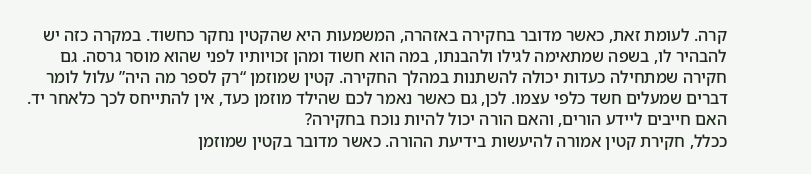קרה. לעומת זאת, כאשר מדובר בחקירה באזהרה, המשמעות היא שהקטין נחקר כחשוד. במקרה כזה יש להבהיר לו, בשפה שמתאימה לגילו ולהבנתו, במה הוא חשוד ומהן זכויותיו לפני שהוא מוסר גרסה. גם חקירה שמתחילה כעדות יכולה להשתנות במהלך החקירה. קטין שמוזמן “רק לספר מה היה” עלול לומר דברים שמעלים חשד כלפי עצמו. לכן, גם כאשר נאמר לכם שהילד מוזמן כעד, אין להתייחס לכך כלאחר יד.
האם חייבים ליידע הורים, והאם הורה יכול להיות נוכח בחקירה?
ככלל, חקירת קטין אמורה להיעשות בידיעת ההורה. כאשר מדובר בקטין שמוזמן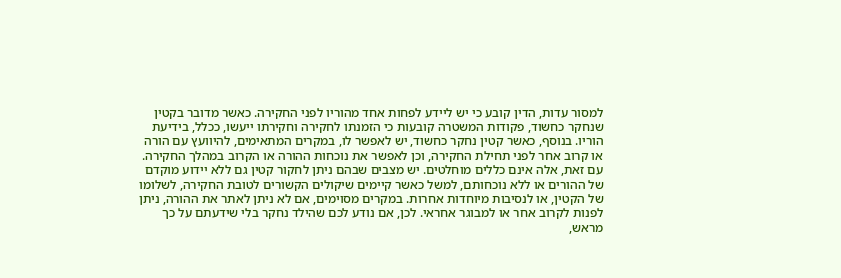למסור עדות, הדין קובע כי יש ליידע לפחות אחד מהוריו לפני החקירה. כאשר מדובר בקטין שנחקר כחשוד, פקודות המשטרה קובעות כי הזמנתו לחקירה וחקירתו ייעשו, ככלל, בידיעת הוריו. בנוסף, כאשר קטין נחקר כחשוד, יש לאפשר לו, במקרים המתאימים, להיוועץ עם הורה או קרוב אחר לפני תחילת החקירה, וכן לאפשר את נוכחות ההורה או הקרוב במהלך החקירה.
עם זאת, אלה אינם כללים מוחלטים. יש מצבים שבהם ניתן לחקור קטין גם ללא יידוע מוקדם של ההורים או ללא נוכחותם, למשל כאשר קיימים שיקולים הקשורים לטובת החקירה, לשלומו של הקטין, או לנסיבות מיוחדות אחרות. במקרים מסוימים, אם לא ניתן לאתר את ההורה, ניתן לפנות לקרוב אחר או למבוגר אחראי. לכן, אם נודע לכם שהילד נחקר בלי שידעתם על כך מראש,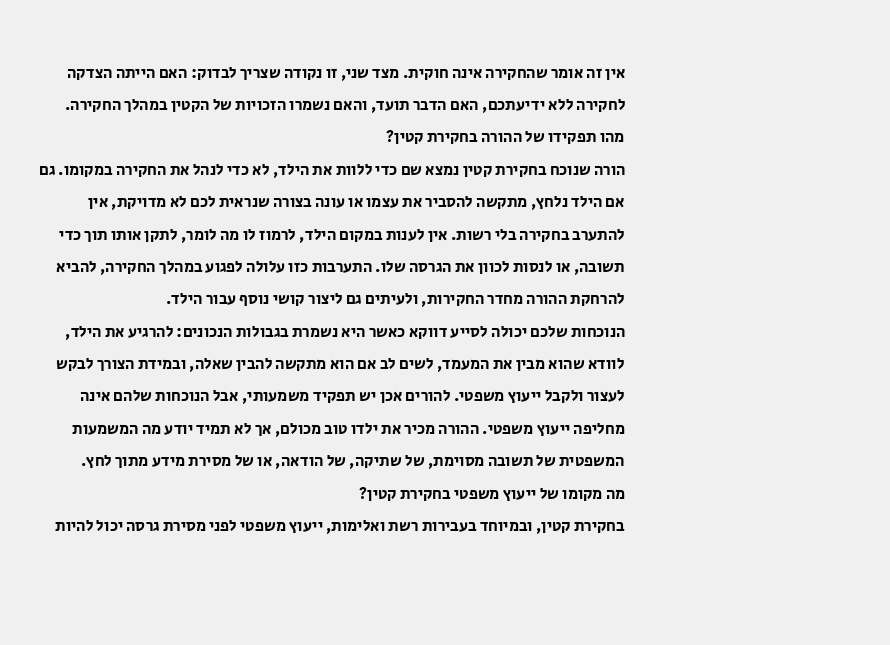אין זה אומר שהחקירה אינה חוקית. מצד שני, זו נקודה שצריך לבדוק: האם הייתה הצדקה לחקירה ללא ידיעתכם, האם הדבר תועד, והאם נשמרו הזכויות של הקטין במהלך החקירה.
מהו תפקידו של ההורה בחקירת קטין?
הורה שנוכח בחקירת קטין נמצא שם כדי ללוות את הילד, לא כדי לנהל את החקירה במקומו. גם אם הילד נלחץ, מתקשה להסביר את עצמו או עונה בצורה שנראית לכם לא מדויקת, אין להתערב בחקירה בלי רשות. אין לענות במקום הילד, לרמוז לו מה לומר, לתקן אותו תוך כדי תשובה, או לנסות לכוון את הגרסה שלו. התערבות כזו עלולה לפגוע במהלך החקירה, להביא להרחקת ההורה מחדר החקירות, ולעיתים גם ליצור קושי נוסף עבור הילד.
הנוכחות שלכם יכולה לסייע דווקא כאשר היא נשמרת בגבולות הנכונים: להרגיע את הילד, לוודא שהוא מבין את המעמד, לשים לב אם הוא מתקשה להבין שאלה, ובמידת הצורך לבקש לעצור ולקבל ייעוץ משפטי. להורים אכן יש תפקיד משמעותי, אבל הנוכחות שלהם אינה מחליפה ייעוץ משפטי. ההורה מכיר את ילדו טוב מכולם, אך לא תמיד יודע מה המשמעות המשפטית של תשובה מסוימת, של שתיקה, של הודאה, או של מסירת מידע מתוך לחץ.
מה מקומו של ייעוץ משפטי בחקירת קטין?
בחקירת קטין, ובמיוחד בעבירות רשת ואלימות, ייעוץ משפטי לפני מסירת גרסה יכול להיות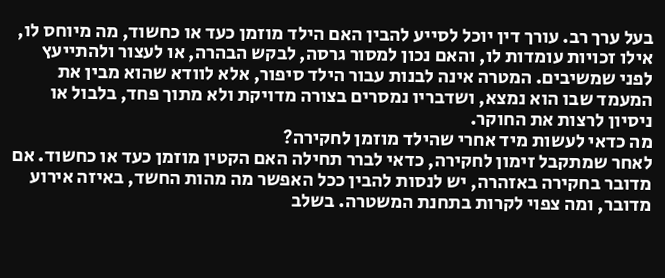בעל ערך רב. עורך דין יוכל לסייע להבין האם הילד מוזמן כעד או כחשוד, מה מיוחס לו, אילו זכויות עומדות לו, והאם נכון למסור גרסה, לבקש הבהרה, או לעצור ולהתייעץ לפני שמשיבים. המטרה אינה לבנות עבור הילד סיפור, אלא לוודא שהוא מבין את המעמד שבו הוא נמצא, ושדבריו נמסרים בצורה מדויקת ולא מתוך פחד, בלבול או ניסיון לרצות את החוקר.
מה כדאי לעשות מיד אחרי שהילד מוזמן לחקירה?
לאחר שמתקבל זימון לחקירה, כדאי לברר תחילה האם הקטין מוזמן כעד או כחשוד. אם מדובר בחקירה באזהרה, יש לנסות להבין ככל האפשר מה מהות החשד, באיזה אירוע מדובר, ומה צפוי לקרות בתחנת המשטרה. בשלב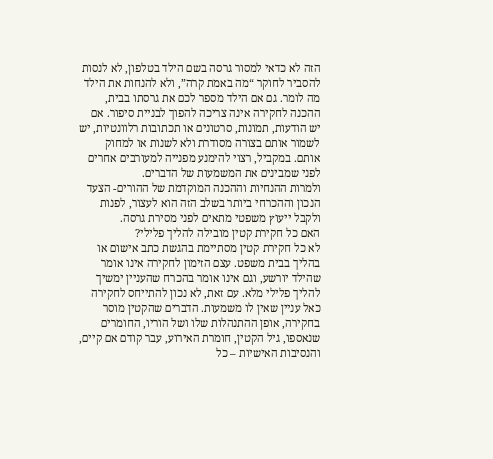הזה לא כדאי למסור גרסה בשם הילד בטלפון, לא לנסות להסביר לחוקר “מה באמת קרה”, ולא להנחות את הילד מה לומר. גם אם הילד מספר לכם את גרסתו בבית, ההכנה לחקירה אינה צריכה להפוך לבניית סיפור. אם יש הודעות, תמונות, סרטונים או תכתובות רלוונטיות, יש לשמור אותם בצורה מסודרת ולא לשנות או למחוק אותם. במקביל, רצוי להימנע מפנייה למעורבים אחרים לפני שמבינים את המשמעות של הדברים.
ולמרות ההנחיות וההכנה המוקדמת של ההורים- הצעד הנכון וההכרחי ביותר בשלב הזה הוא לעצור, לפנות ולקבל ייעוץ משפטי מתאים לפני מסירת גרסה.
האם כל חקירת קטין מובילה להליך פלילי?
לא כל חקירת קטין מסתיימת בהגשת כתב אישום או בהליך בבית משפט. עצם הזימון לחקירה אינו אומר שהילד יורשע, וגם אינו אומר בהכרח שהעניין ימשיך להליך פלילי מלא. עם זאת, לא נכון להתייחס לחקירה כאל עניין שאין לו משמעות. הדברים שהקטין מוסר בחקירה, אופן ההתנהלות שלו ושל הוריו, החומרים שנאספו, גיל הקטין, חומרת האירוע, עבר קודם אם קיים, והנסיבות האישיות – כל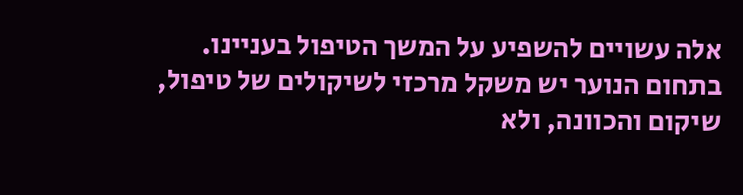אלה עשויים להשפיע על המשך הטיפול בעניינו.
בתחום הנוער יש משקל מרכזי לשיקולים של טיפול, שיקום והכוונה, ולא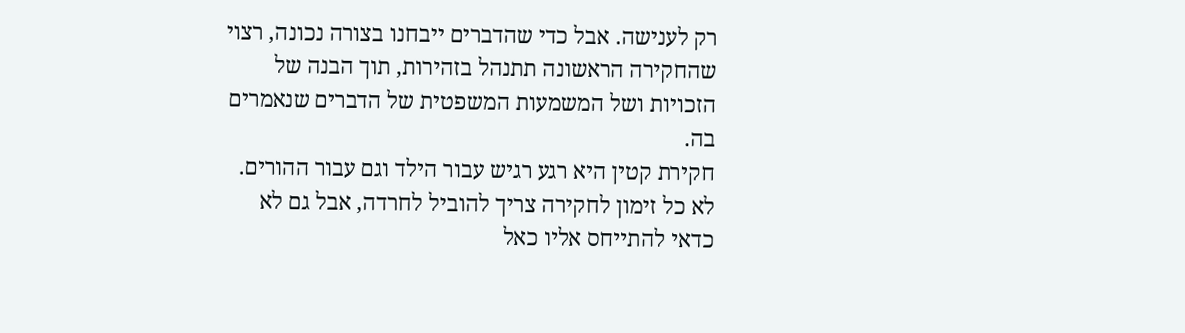רק לענישה. אבל כדי שהדברים ייבחנו בצורה נכונה, רצוי שהחקירה הראשונה תתנהל בזהירות, תוך הבנה של הזכויות ושל המשמעות המשפטית של הדברים שנאמרים בה.
חקירת קטין היא רגע רגיש עבור הילד וגם עבור ההורים. לא כל זימון לחקירה צריך להוביל לחרדה, אבל גם לא כדאי להתייחס אליו כאל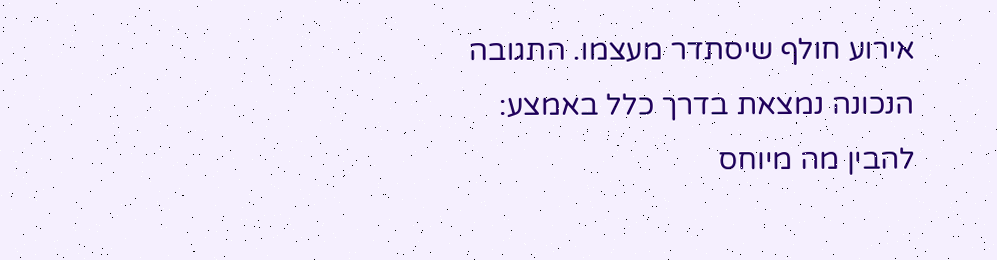אירוע חולף שיסתדר מעצמו. התגובה הנכונה נמצאת בדרך כלל באמצע: להבין מה מיוחס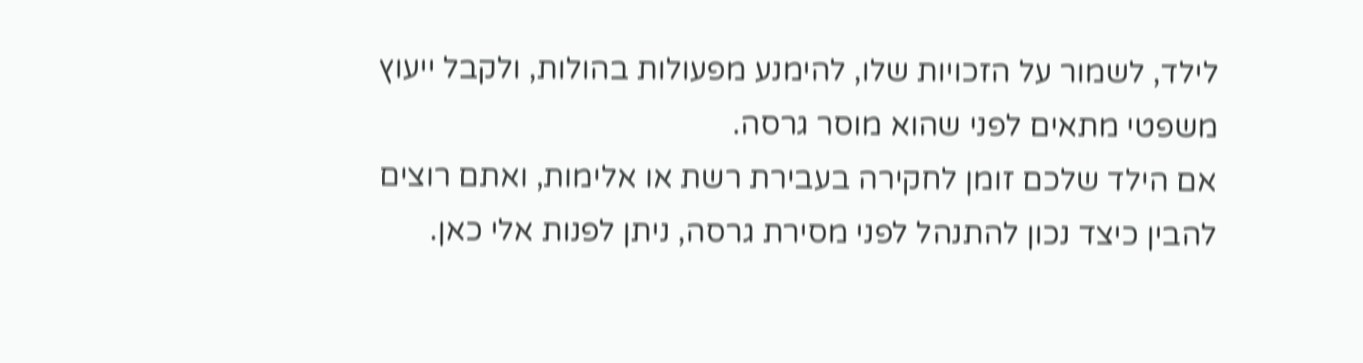לילד, לשמור על הזכויות שלו, להימנע מפעולות בהולות, ולקבל ייעוץ משפטי מתאים לפני שהוא מוסר גרסה.
אם הילד שלכם זומן לחקירה בעבירת רשת או אלימות, ואתם רוצים להבין כיצד נכון להתנהל לפני מסירת גרסה, ניתן לפנות אלי כאן.